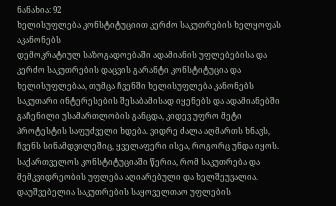ნანახია: 92
ხელისუფლება კონსტიტუციით კერძო საკუთრების ხელყოფას აკანონებს
დემოკრატიულ საზოგადოებაში ადამიანის უფლებებისა და კერძო საკუთრების დაცვის გარანტი კონსტიტუცია და ხელისუფლებაა, თუმცა ჩვენში ხელისუფლება კანონებს საკუთარი ინტერესების შესაბამისად იყენებს და ადამიანებში გაჩენილი უსამართლობის განცდა, კიდევ უფრო მეტი პროტესტის საფუძველი ხდება. ვიდრე ძალა აღმართს ხნავს, ჩვენს სინამდვილეშიც, ყველაფერი ისეა, როგორც უნდა იყოს. საქართველოს კონსტიტუციაში წერია, რომ საკუთრება და მემკვიდრეობის უფლება აღიარებული და ხელშეუვალია. დაუშვებელია საკუთრების საყოველთაო უფლების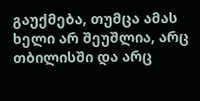გაუქმება, თუმცა ამას ხელი არ შეუშლია, არც თბილისში და არც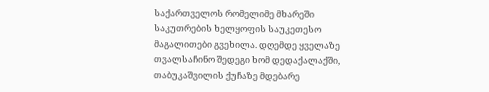საქართველოს რომელიმე მხარეში საკუთრების ხელყოფის საუკეთესო მაგალითები გვეხილა. დღემდე ყველაზე თვალსაჩინო შედეგი ხომ დედაქალაქში, თაბუკაშვილის ქუჩაზე მდებარე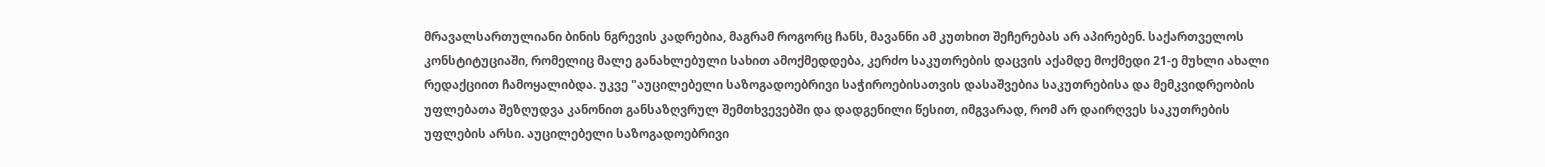მრავალსართულიანი ბინის ნგრევის კადრებია, მაგრამ როგორც ჩანს, მავანნი ამ კუთხით შეჩერებას არ აპირებენ. საქართველოს კონსტიტუციაში, რომელიც მალე განახლებული სახით ამოქმედდება, კერძო საკუთრების დაცვის აქამდე მოქმედი 21-ე მუხლი ახალი რედაქციით ჩამოყალიბდა. უკვე "აუცილებელი საზოგადოებრივი საჭიროებისათვის დასაშვებია საკუთრებისა და მემკვიდრეობის უფლებათა შეზღუდვა კანონით განსაზღვრულ შემთხვევებში და დადგენილი წესით, იმგვარად, რომ არ დაირღვეს საკუთრების უფლების არსი. აუცილებელი საზოგადოებრივი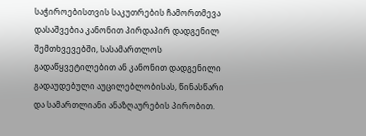საჭიროებისთვის საკუთრების ჩამორთმევა დასაშვებია კანონით პირდაპირ დადგენილ შემთხვევებში, სასამართლოს გადაწყვეტილებით ან კანონით დადგენილი გადაუდებული აუცილებლობისას, წინასწარი და სამართლიანი ანაზღაურების პირობით.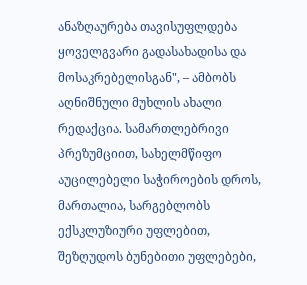ანაზღაურება თავისუფლდება ყოველგვარი გადასახადისა და მოსაკრებელისგან", – ამბობს აღნიშნული მუხლის ახალი რედაქცია. სამართლებრივი პრეზუმციით, სახელმწიფო აუცილებელი საჭიროების დროს, მართალია, სარგებლობს ექსკლუზიური უფლებით, შეზღუდოს ბუნებითი უფლებები,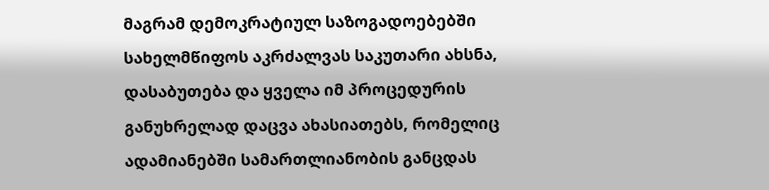მაგრამ დემოკრატიულ საზოგადოებებში სახელმწიფოს აკრძალვას საკუთარი ახსნა, დასაბუთება და ყველა იმ პროცედურის განუხრელად დაცვა ახასიათებს, რომელიც ადამიანებში სამართლიანობის განცდას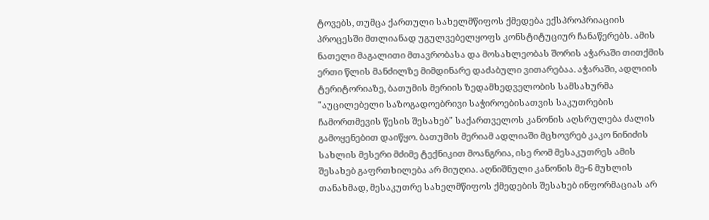ტოვებს, თუმცა ქართული სახელმწიფოს ქმედება ექსპროპრიაციის პროცესში მთლიანად უგულვებელყოფს კონსტიტუციურ ჩანაწერებს. ამის ნათელი მაგალითი მთავრობასა და მოსახლეობას შორის აჭარაში თითქმის ერთი წლის მანძილზე მიმდინარე დაძაბული ვითარებაა. აჭარაში, ადლიის ტერიტორიაზე, ბათუმის მერიის ზედამხედველობის სამსახურმა "აუცილებელი საზოგადოებრივი საჭიროებისათვის საკუთრების ჩამორთმევის წესის შესახებ" საქართველოს კანონის აღსრულება ძალის გამოყენებით დაიწყო. ბათუმის მერიამ ადლიაში მცხოვრებ კაკო ნინიძის სახლის მესერი მძიმე ტექნიკით მოანგრია, ისე რომ მესაკუთრეს ამის შესახებ გაფრთხილება არ მიუღია. აღნიშნული კანონის მე-6 მუხლის თანახმად, მესაკუთრე სახელმწიფოს ქმედების შესახებ ინფორმაციას არ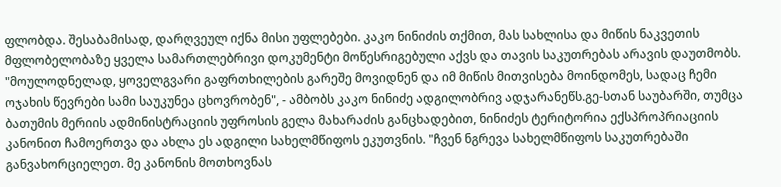ფლობდა. შესაბამისად, დარღვეულ იქნა მისი უფლებები. კაკო ნინიძის თქმით, მას სახლისა და მიწის ნაკვეთის მფლობელობაზე ყველა სამართლებრივი დოკუმენტი მოწესრიგებული აქვს და თავის საკუთრებას არავის დაუთმობს. "მოულოდნელად, ყოველგვარი გაფრთხილების გარეშე მოვიდნენ და იმ მიწის მითვისება მოინდომეს, სადაც ჩემი ოჯახის წევრები სამი საუკუნეა ცხოვრობენ", - ამბობს კაკო ნინიძე ადგილობრივ ადჯარანეწს.გე-სთან საუბარში, თუმცა ბათუმის მერიის ადმინისტრაციის უფროსის გელა მახარაძის განცხადებით, ნინიძეს ტერიტორია ექსპროპრიაციის კანონით ჩამოერთვა და ახლა ეს ადგილი სახელმწიფოს ეკუთვნის. "ჩვენ ნგრევა სახელმწიფოს საკუთრებაში განვახორციელეთ. მე კანონის მოთხოვნას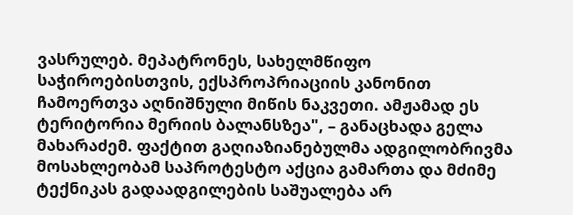ვასრულებ. მეპატრონეს, სახელმწიფო საჭიროებისთვის, ექსპროპრიაციის კანონით ჩამოერთვა აღნიშნული მიწის ნაკვეთი. ამჟამად ეს ტერიტორია მერიის ბალანსზეა", – განაცხადა გელა მახარაძემ. ფაქტით გაღიაზიანებულმა ადგილობრივმა მოსახლეობამ საპროტესტო აქცია გამართა და მძიმე ტექნიკას გადაადგილების საშუალება არ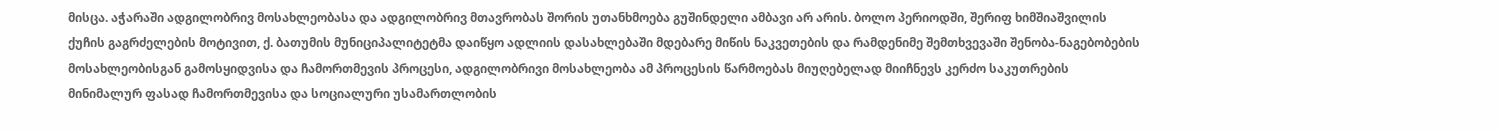მისცა. აჭარაში ადგილობრივ მოსახლეობასა და ადგილობრივ მთავრობას შორის უთანხმოება გუშინდელი ამბავი არ არის. ბოლო პერიოდში, შერიფ ხიმშიაშვილის ქუჩის გაგრძელების მოტივით, ქ. ბათუმის მუნიციპალიტეტმა დაიწყო ადლიის დასახლებაში მდებარე მიწის ნაკვეთების და რამდენიმე შემთხვევაში შენობა-ნაგებობების მოსახლეობისგან გამოსყიდვისა და ჩამორთმევის პროცესი, ადგილობრივი მოსახლეობა ამ პროცესის წარმოებას მიუღებელად მიიჩნევს კერძო საკუთრების მინიმალურ ფასად ჩამორთმევისა და სოციალური უსამართლობის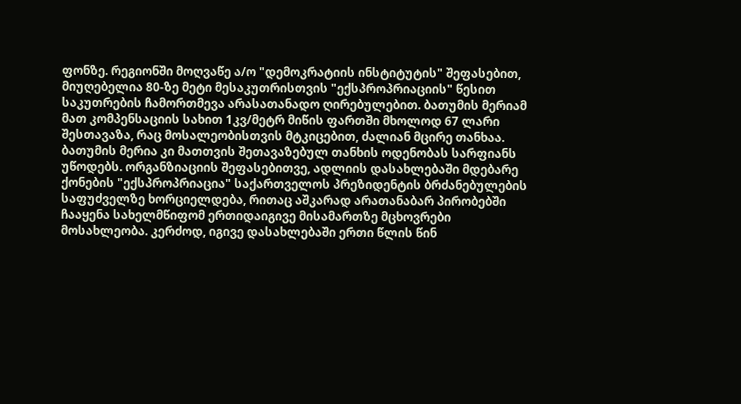ფონზე. რეგიონში მოღვაწე ა/ო "დემოკრატიის ინსტიტუტის" შეფასებით, მიუღებელია 80-ზე მეტი მესაკუთრისთვის "ექსპროპრიაციის" წესით საკუთრების ჩამორთმევა არასათანადო ღირებულებით. ბათუმის მერიამ მათ კომპენსაციის სახით 1კვ/მეტრ მიწის ფართში მხოლოდ 67 ლარი შესთავაზა, რაც მოსალეობისთვის მტკიცებით, ძალიან მცირე თანხაა. ბათუმის მერია კი მათთვის შეთავაზებულ თანხის ოდენობას სარფიანს უწოდებს. ორგანზიაციის შეფასებითვე, ადლიის დასახლებაში მდებარე ქონების "ექსპროპრიაცია" საქართველოს პრეზიდენტის ბრძანებულების საფუძველზე ხორციელდება, რითაც აშკარად არათანაბარ პირობებში ჩააყენა სახელმწიფომ ერთიდაიგივე მისამართზე მცხოვრები მოსახლეობა. კერძოდ, იგივე დასახლებაში ერთი წლის წინ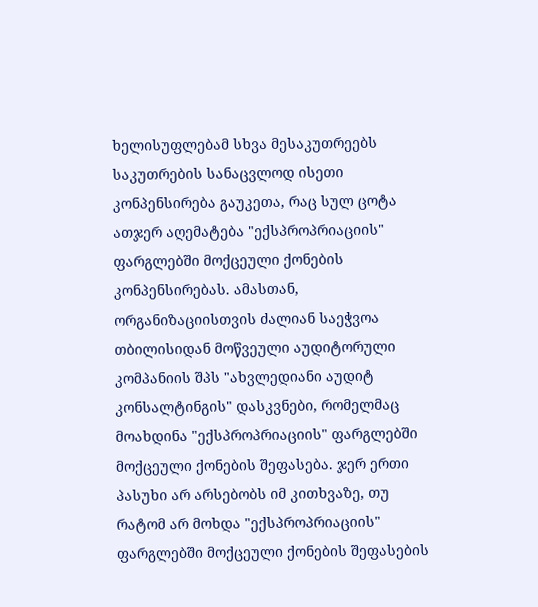ხელისუფლებამ სხვა მესაკუთრეებს საკუთრების სანაცვლოდ ისეთი კონპენსირება გაუკეთა, რაც სულ ცოტა ათჯერ აღემატება "ექსპროპრიაციის" ფარგლებში მოქცეული ქონების კონპენსირებას. ამასთან, ორგანიზაციისთვის ძალიან საეჭვოა თბილისიდან მოწვეული აუდიტორული კომპანიის შპს "ახვლედიანი აუდიტ კონსალტინგის" დასკვნები, რომელმაც მოახდინა "ექსპროპრიაციის" ფარგლებში მოქცეული ქონების შეფასება. ჯერ ერთი პასუხი არ არსებობს იმ კითხვაზე, თუ რატომ არ მოხდა "ექსპროპრიაციის" ფარგლებში მოქცეული ქონების შეფასების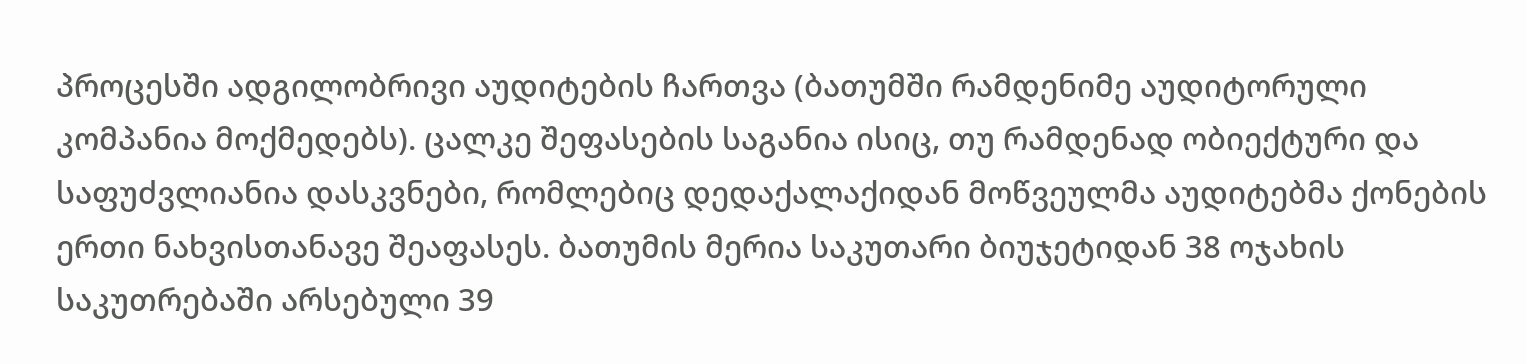პროცესში ადგილობრივი აუდიტების ჩართვა (ბათუმში რამდენიმე აუდიტორული კომპანია მოქმედებს). ცალკე შეფასების საგანია ისიც, თუ რამდენად ობიექტური და საფუძვლიანია დასკვნები, რომლებიც დედაქალაქიდან მოწვეულმა აუდიტებმა ქონების ერთი ნახვისთანავე შეაფასეს. ბათუმის მერია საკუთარი ბიუჯეტიდან 38 ოჯახის საკუთრებაში არსებული 39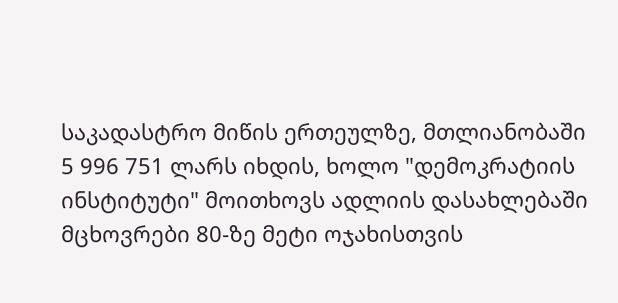საკადასტრო მიწის ერთეულზე, მთლიანობაში 5 996 751 ლარს იხდის, ხოლო "დემოკრატიის ინსტიტუტი" მოითხოვს ადლიის დასახლებაში მცხოვრები 80-ზე მეტი ოჯახისთვის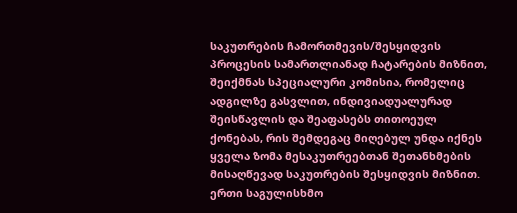საკუთრების ჩამორთმევის/შესყიდვის პროცესის სამართლიანად ჩატარების მიზნით, შეიქმნას სპეციალური კომისია, რომელიც ადგილზე გასვლით, ინდივიადუალურად შეისწავლის და შეაფასებს თითოეულ ქონებას, რის შემდეგაც მიღებულ უნდა იქნეს ყველა ზომა მესაკუთრეებთან შეთანხმების მისაღწევად საკუთრების შესყიდვის მიზნით. ერთი საგულისხმო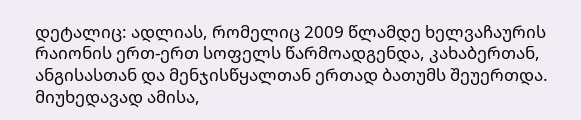დეტალიც: ადლიას, რომელიც 2009 წლამდე ხელვაჩაურის რაიონის ერთ-ერთ სოფელს წარმოადგენდა, კახაბერთან, ანგისასთან და მენჯისწყალთან ერთად ბათუმს შეუერთდა. მიუხედავად ამისა,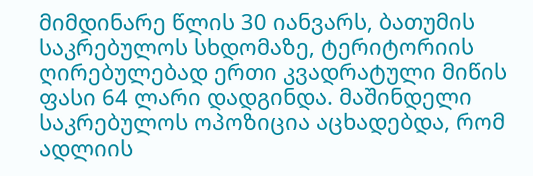მიმდინარე წლის 30 იანვარს, ბათუმის საკრებულოს სხდომაზე, ტერიტორიის ღირებულებად ერთი კვადრატული მიწის ფასი 64 ლარი დადგინდა. მაშინდელი საკრებულოს ოპოზიცია აცხადებდა, რომ ადლიის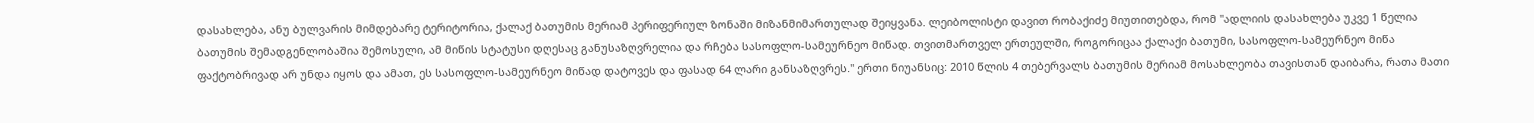დასახლება, ანუ ბულვარის მიმდებარე ტერიტორია, ქალაქ ბათუმის მერიამ პერიფერიულ ზონაში მიზანმიმართულად შეიყვანა. ლეიბოლისტი დავით რობაქიძე მიუთითებდა, რომ "ადლიის დასახლება უკვე 1 წელია ბათუმის შემადგენლობაშია შემოსული, ამ მიწის სტატუსი დღესაც განუსაზღვრელია და რჩება სასოფლო-სამეურნეო მიწად. თვითმართველ ერთეულში, როგორიცაა ქალაქი ბათუმი, სასოფლო-სამეურნეო მიწა ფაქტობრივად არ უნდა იყოს და ამათ, ეს სასოფლო-სამეურნეო მიწად დატოვეს და ფასად 64 ლარი განსაზღვრეს." ერთი ნიუანსიც: 2010 წლის 4 თებერვალს ბათუმის მერიამ მოსახლეობა თავისთან დაიბარა, რათა მათი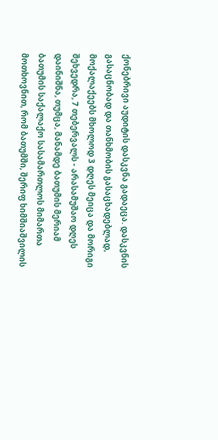ქონებრივი აუდიტის დასკვნა გადაეცა. დასკვნის გასაცნობად და თანხმობის გასაცხადებლად, მოქალაქეებს მხოლოდ 3 დღეს მეიცა და მორიგი შეხვედრა, 7 თებერვალს - არასამუშაო დღეს დაინიშნა, თუმცა, მანამდე ბათუმის მერიამ ბათუმის საქალაქო სასამართლოს მიმართა მოთხოვნით, რომ ბათუმში, შერიფ ხიმშიაშვილის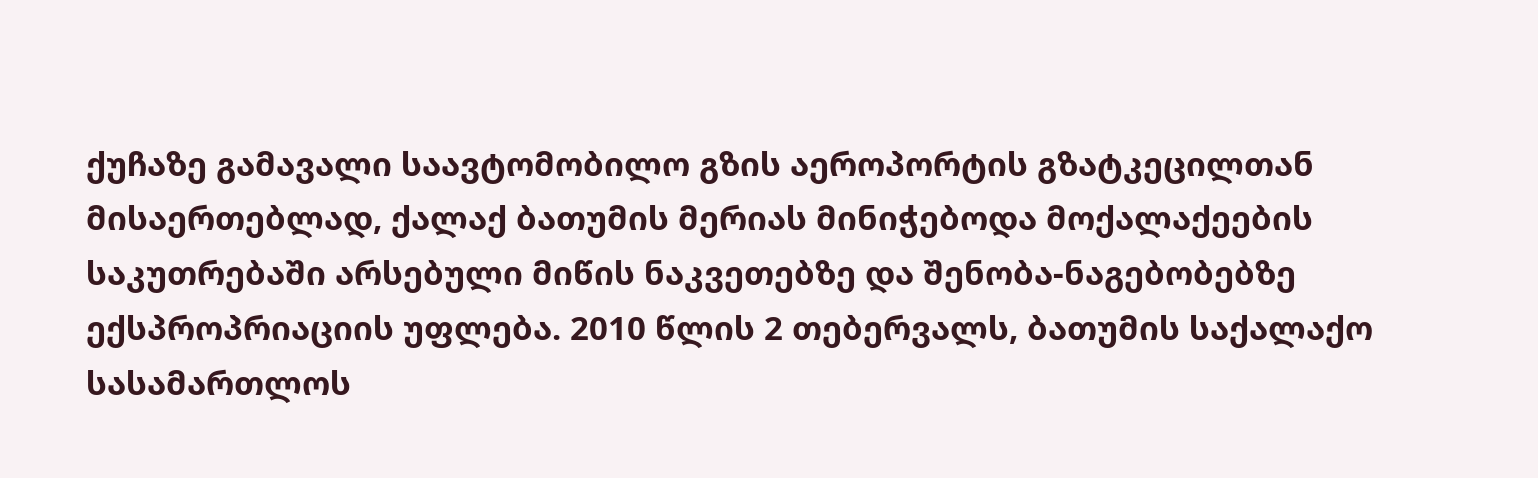ქუჩაზე გამავალი საავტომობილო გზის აეროპორტის გზატკეცილთან მისაერთებლად, ქალაქ ბათუმის მერიას მინიჭებოდა მოქალაქეების საკუთრებაში არსებული მიწის ნაკვეთებზე და შენობა-ნაგებობებზე ექსპროპრიაციის უფლება. 2010 წლის 2 თებერვალს, ბათუმის საქალაქო სასამართლოს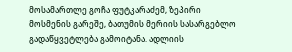მოსამართლე გოჩა ფუტკარაძემ, ზეპირი მოსმენის გარეშე, ბათუმის მერიის სასარგებლო გადაწყვეტლება გამოიტანა. ადლიის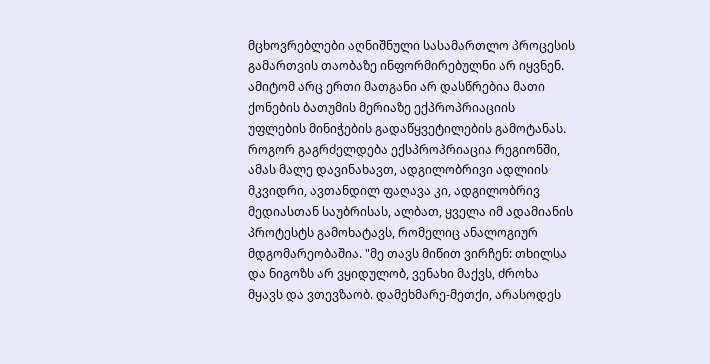მცხოვრებლები აღნიშნული სასამართლო პროცესის გამართვის თაობაზე ინფორმირებულნი არ იყვნენ. ამიტომ არც ერთი მათგანი არ დასწრებია მათი ქონების ბათუმის მერიაზე ექპროპრიაციის უფლების მინიჭების გადაწყვეტილების გამოტანას. როგორ გაგრძელდება ექსპროპრიაცია რეგიონში, ამას მალე დავინახავთ, ადგილობრივი ადლიის მკვიდრი, ავთანდილ ფაღავა კი, ადგილობრივ მედიასთან საუბრისას, ალბათ, ყველა იმ ადამიანის პროტესტს გამოხატავს, რომელიც ანალოგიურ მდგომარეობაშია. "მე თავს მიწით ვირჩენ: თხილსა და ნიგოზს არ ვყიდულობ, ვენახი მაქვს, ძროხა მყავს და ვთევზაობ. დამეხმარე-მეთქი, არასოდეს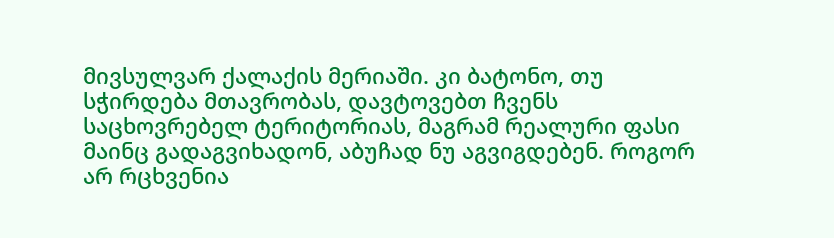მივსულვარ ქალაქის მერიაში. კი ბატონო, თუ სჭირდება მთავრობას, დავტოვებთ ჩვენს საცხოვრებელ ტერიტორიას, მაგრამ რეალური ფასი მაინც გადაგვიხადონ, აბუჩად ნუ აგვიგდებენ. როგორ არ რცხვენია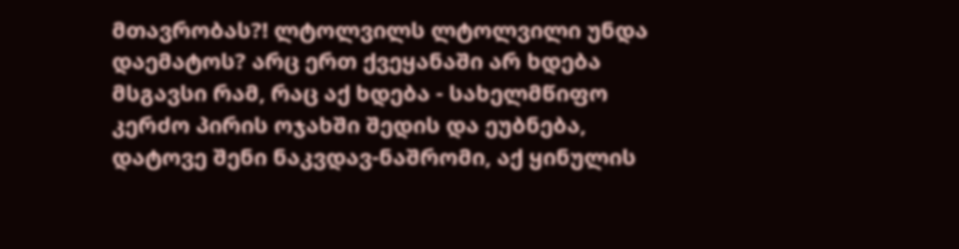მთავრობას?! ლტოლვილს ლტოლვილი უნდა დაემატოს? არც ერთ ქვეყანაში არ ხდება მსგავსი რამ, რაც აქ ხდება - სახელმწიფო კერძო პირის ოჯახში შედის და ეუბნება, დატოვე შენი ნაკვდავ-ნაშრომი, აქ ყინულის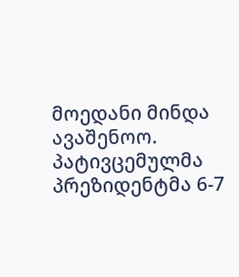მოედანი მინდა ავაშენოო. პატივცემულმა პრეზიდენტმა 6-7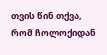თვის წინ თქვა, რომ ჩოლოქიდან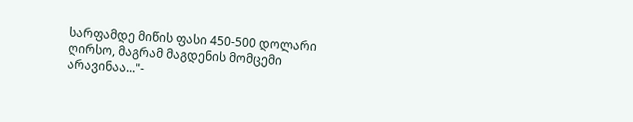სარფამდე მიწის ფასი 450-500 დოლარი ღირსო, მაგრამ მაგდენის მომცემი არავინაა..."-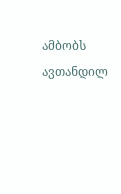ამბობს ავთანდილ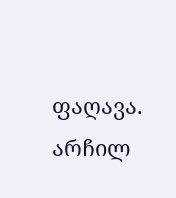ფაღავა.
არჩილ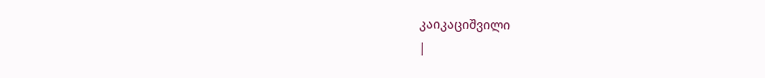კაიკაციშვილი
|